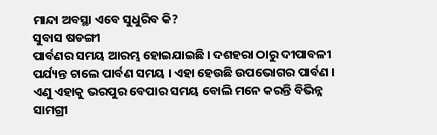ମାନ୍ଦା ଅବସ୍ଥା ଏବେ ସୁଧୁରିବ କି?
ସୁବାସ ଷଡଙ୍ଗୀ
ପାର୍ବଣର ସମୟ ଆରମ୍ଭ ହୋଇଯାଇଛି । ଦଶହରା ଠାରୁ ଦୀପାବଳୀ ପର୍ଯ୍ୟନ୍ତ ଚାଲେ ପାର୍ବଣ ସମୟ । ଏହା ହେଉଛି ଉପଭୋଗର ପାର୍ବଣ । ଏଣୁ ଏହାକୁ ଭରପୁର ବେପାର ସମୟ ବୋଲି ମନେ କରନ୍ତି ବିଭିନ୍ନ ସାମଗ୍ରୀ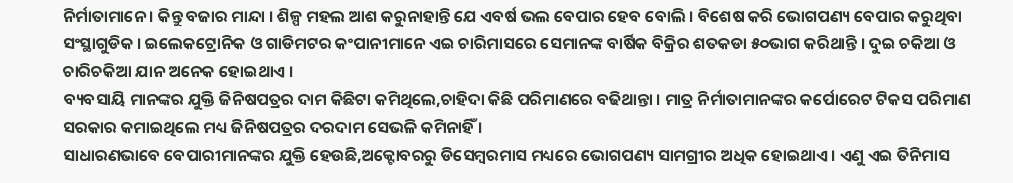ନିର୍ମାତାମାନେ । କିନ୍ତୁ ବଜାର ମାନ୍ଦା । ଶିଳ୍ପ ମହଲ ଆଶ କରୁନାହାନ୍ତି ଯେ ଏବର୍ଷ ଭଲ ବେପାର ହେବ ବୋଲି । ବିଶେଷ କରି ଭୋଗପଣ୍ୟ ବେପାର କରୁଥିବା ସଂସ୍ଥାଗୁଡିକ । ଇଲେକଟ୍ରୋନିକ ଓ ଗାଡିମଟର କଂପାନୀମାନେ ଏଇ ଚାରିମାସରେ ସେମାନଙ୍କ ବାର୍ଷିକ ବିକ୍ରିର ଶତକଡା ୫୦ଭାଗ କରିଥାନ୍ତି । ଦୁଇ ଚକିଆ ଓ ଚାରିଚକିଆ ଯାନ ଅନେକ ହୋଇଥାଏ ।
ବ୍ୟବସାୟି ମାନଙ୍କର ଯୁକ୍ତି ଜିନିଷପତ୍ରର ଦାମ କିଛିଟା କମିଥିଲେ,ଚାହିଦା କିଛି ପରିମାଣରେ ବଢିଥାନ୍ତା । ମାତ୍ର ନିର୍ମାତାମାନଙ୍କର କର୍ପୋରେଟ ଟିକସ ପରିମାଣ ସରକାର କମାଇଥିଲେ ମଧ୍ୟ ଜିନିଷପତ୍ରର ଦରଦାମ ସେଭଳି କମିନାହିଁ ।
ସାଧାରଣଭାବେ ବେପାରୀମାନଙ୍କର ଯୁକ୍ତି ହେଉଛି,ଅକ୍ଟୋବରରୁ ଡିସେମ୍ବରମାସ ମଧ୍ୟରେ ଭୋଗପଣ୍ୟ ସାମଗ୍ରୀର ଅଧିକ ହୋଇଥାଏ । ଏଣୁ ଏଇ ତିନିମାସ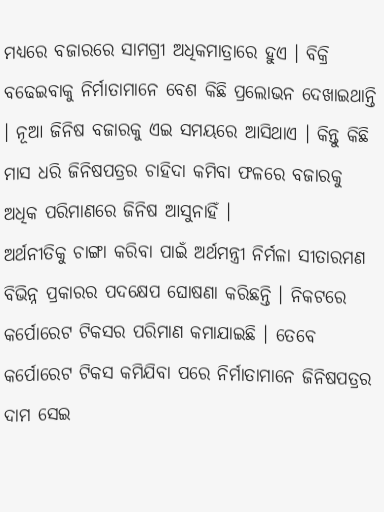ମଧ୍ୟରେ ବଜାରରେ ସାମଗ୍ରୀ ଅଧିକମାତ୍ରାରେ ହୁଏ । ବିକ୍ରି ବଢେଇବାକୁ ନିର୍ମାତାମାନେ ବେଶ କିଛି ପ୍ରଲୋଭନ ଦେଖାଇଥାନ୍ତି । ନୂଆ ଜିନିଷ ବଜାରକୁ ଏଇ ସମୟରେ ଆସିଥାଏ । କିନ୍ତୁ କିଛି ମାସ ଧରି ଜିନିଷପତ୍ରର ଚାହିଦା କମିବା ଫଳରେ ବଜାରକୁ ଅଧିକ ପରିମାଣରେ ଜିନିଷ ଆସୁନାହିଁ ।
ଅର୍ଥନୀତିକୁ ଚାଙ୍ଗା କରିବା ପାଇଁ ଅର୍ଥମନ୍ତ୍ରୀ ନିର୍ମଳା ସୀତାରମଣ ବିଭିନ୍ନ ପ୍ରକାରର ପଦକ୍ଷେପ ଘୋଷଣା କରିଛନ୍ତି । ନିକଟରେ କର୍ପୋରେଟ ଟିକସର ପରିମାଣ କମାଯାଇଛି । ତେବେ କର୍ପୋରେଟ ଟିକସ କମିଯିବା ପରେ ନିର୍ମାତାମାନେ ଜିନିଷପତ୍ରର ଦାମ ସେଇ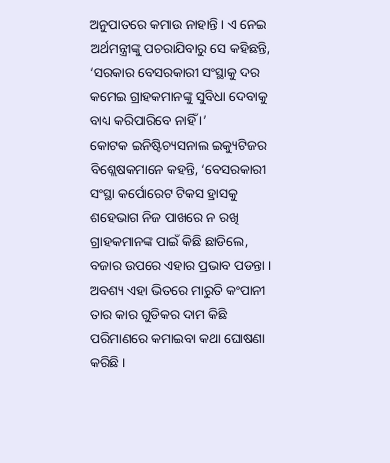ଅନୁପାତରେ କମାଉ ନାହାନ୍ତି । ଏ ନେଇ ଅର୍ଥମନ୍ତ୍ରୀଙ୍କୁ ପଚରାଯିବାରୁ ସେ କହିଛନ୍ତି, ‘ସରକାର ବେସରକାରୀ ସଂସ୍ଥାକୁ ଦର କମେଇ ଗ୍ରାହକମାନଙ୍କୁ ସୁବିଧା ଦେବାକୁ ବାଧ୍ୟ କରିପାରିବେ ନାହିଁ ।’
କୋଟକ ଇନିଷ୍ଟିଚ୍ୟସନାଲ ଇକ୍ୟୁଟିଜର ବିଶ୍ଲେଷକମାନେ କହନ୍ତି, ‘ବେସରକାରୀ ସଂସ୍ଥା କର୍ପୋରେଟ ଟିକସ ହ୍ରାସକୁ ଶହେଭାଗ ନିଜ ପାଖରେ ନ ରଖି ଗ୍ରାହକମାନଙ୍କ ପାଇଁ କିଛି ଛାଡିଲେ, ବଜାର ଉପରେ ଏହାର ପ୍ରଭାବ ପଡନ୍ତା । ଅବଶ୍ୟ ଏହା ଭିତରେ ମାରୁତି କଂପାନୀ ତାର କାର ଗୁଡିକର ଦାମ କିଛି ପରିମାଣରେ କମାଇବା କଥା ଘୋଷଣା କରିଛି ।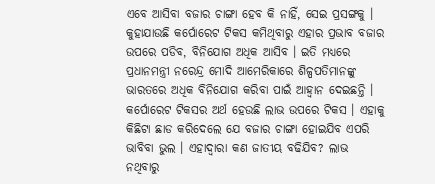ଏବେ ଆସିବା ବଜାର ଚାଙ୍ଗା ହେବ କି ନାହିଁ, ସେଇ ପ୍ରସଙ୍ଗକୁ । କୁହାଯାଉଛି କର୍ପୋରେଟ ଟିକସ କମିଥିବାରୁ ଏହାର ପ୍ରଭାବ ବଜାର ଉପରେ ପଡିବ, ବିନିଯୋଗ ଅଧିକ ଆସିବ । ଇତି ମଧ୍ୟରେ ପ୍ରଧାନମନ୍ତ୍ରୀ ନରେନ୍ଦ୍ର ମୋଦି ଆମେରିକାରେ ଶିଳ୍ପପତିମାନଙ୍କୁ ଭାରତରେ ଅଧିକ ବିନିଯୋଗ କରିବା ପାଇଁ ଆହ୍ୱାନ ଦେଇଛନ୍ତି ।
କର୍ପୋରେଟ ଟିକସର ଅର୍ଥ ହେଉଛି ଲାଭ ଉପରେ ଟିକସ । ଏହାକୁ କିଛିଟା ଛାଡ କରିଦେଲେ ଯେ ବଜାର ଚାଙ୍ଗା ହୋଇଯିବ ଏପରି ଭାବିବା ଭୁଲ । ଏହାଦ୍ୱାରା କଣ ଜାତୀୟ ବଢିଯିବ? ଲାଭ ନଥିବାରୁ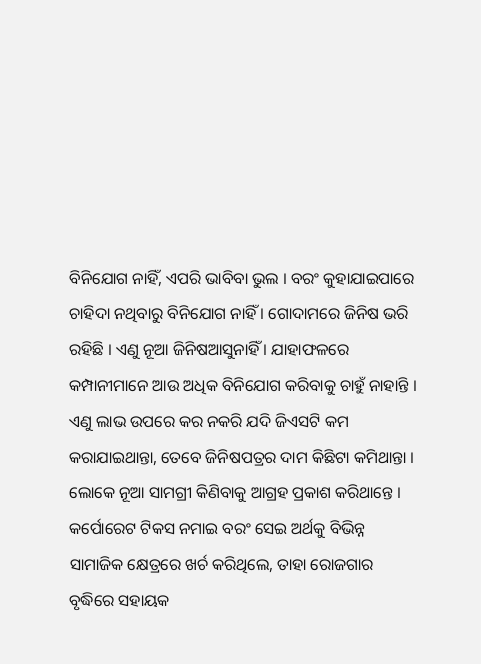ବିନିଯୋଗ ନାହିଁ, ଏପରି ଭାବିବା ଭୁଲ । ବରଂ କୁହାଯାଇପାରେ ଚାହିଦା ନଥିବାରୁ ବିନିଯୋଗ ନାହିଁ । ଗୋଦାମରେ ଜିନିଷ ଭରି ରହିଛି । ଏଣୁ ନୂଆ ଜିନିଷଆସୁନାହିଁ । ଯାହାଫଳରେ କମ୍ପାନୀମାନେ ଆଉ ଅଧିକ ବିନିଯୋଗ କରିବାକୁ ଚାହୁଁ ନାହାନ୍ତି । ଏଣୁ ଲାଭ ଉପରେ କର ନକରି ଯଦି ଜିଏସଟି କମ କରାଯାଇଥାନ୍ତା, ତେବେ ଜିନିଷପତ୍ରର ଦାମ କିଛିଟା କମିଥାନ୍ତା । ଲୋକେ ନୂଆ ସାମଗ୍ରୀ କିଣିବାକୁ ଆଗ୍ରହ ପ୍ରକାଶ କରିଥାନ୍ତେ । କର୍ପୋରେଟ ଟିକସ ନମାଇ ବରଂ ସେଇ ଅର୍ଥକୁ ବିଭିନ୍ନ ସାମାଜିକ କ୍ଷେତ୍ରରେ ଖର୍ଚ କରିଥିଲେ, ତାହା ରୋଜଗାର ବୃଦ୍ଧିରେ ସହାୟକ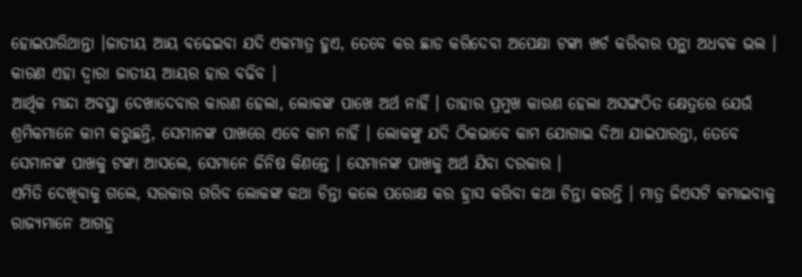ହୋଇପାରିଥାନ୍ତା ।ଜାତୀୟ ଆୟ ବଢେଇବା ଯଦି ଏକମାତ୍ର ହୁଏ, ତେବେ କର ଛାଡ କରିଦେବା ଅପେକ୍ଷା ଟଙ୍କା ଖର୍ଚ କରିବାର ପନ୍ଥା ଅଧବକ ଭଲ । କାରଣ ଏହା ଦ୍ୱାରା ଜାତୀୟ ଆୟର ହାର ବଢିବ ।
ଆର୍ଥିକ ମାନ୍ଦା ଅବସ୍ଥା ଦେଖାଦେବାର କାରଣ ହେଲା, ଲୋକଙ୍କ ପାଖେ ଅର୍ଥ ନାହିଁ । ତାହାର ପ୍ରମୁଖ କାରଣ ହେଲା ଅସଙ୍ଗଠିତ କ୍ଷେତ୍ରରେ ଯେଉଁ ଶ୍ରମିକମାନେ କାମ କରୁଛନ୍ତି, ସେମାନଙ୍କ ପାଖରେ ଏବେ କାମ ନାହିଁ । ଲୋକଙ୍କୁ ଯଦି ଠିକଭାବେ କାମ ଯୋଗାଇ ଦିଆ ଯାଇପାରନ୍ତା, ତେବେ ସେମାନଙ୍କ ପାଖକୁ ଟଙ୍କା ଆସଲେ, ସେମାନେ ଜିନିଷ କିଣନ୍ତେ । ସେମାନଙ୍କ ପାଖକୁ ଅର୍ଥ ଯିବା ଦରକାର ।
ଏମିତି ଦେଖିବାକୁ ଗଲେ, ସରକାର ଗରିବ ଲୋକଙ୍କ କଥା ଚିନ୍ତା କଲେ ପରୋକ୍ଷ କର ହ୍ରାସ କରିବା କଥା ଚିନ୍ତା କରନ୍ତି । ମାତ୍ର ଜିଏସଟି କମାଇବାକୁ ରାଜ୍ୟମାନେ ଆଗହ୍ର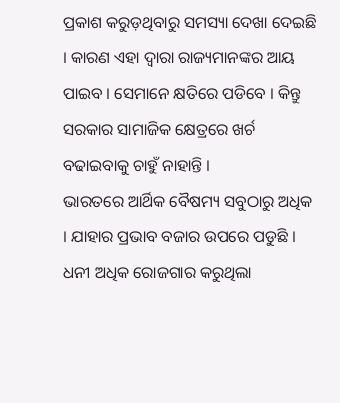ପ୍ରକାଶ କରୁଡ଼ଥିବାରୁ ସମସ୍ୟା ଦେଖା ଦେଇଛି । କାରଣ ଏହା ଦ୍ୱାରା ରାଜ୍ୟମାନଙ୍କର ଆୟ ପାଇବ । ସେମାନେ କ୍ଷତିରେ ପଡିବେ । କିନ୍ତୁ ସରକାର ସାମାଜିକ କ୍ଷେତ୍ରରେ ଖର୍ଚ ବଢାଇବାକୁ ଚାହୁଁ ନାହାନ୍ତି ।
ଭାରତରେ ଆର୍ଥିକ ବୈଷମ୍ୟ ସବୁଠାରୁ ଅଧିକ । ଯାହାର ପ୍ରଭାବ ବଜାର ଉପରେ ପଡୁଛି । ଧନୀ ଅଧିକ ରୋଜଗାର କରୁଥିଲା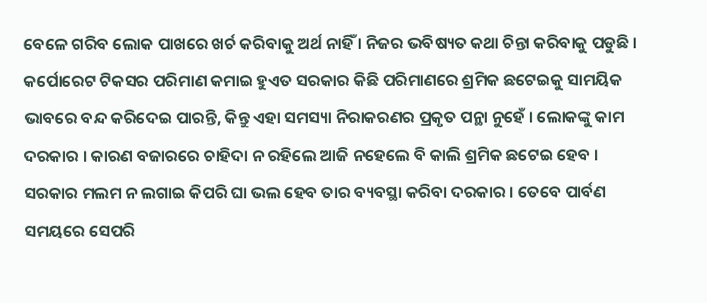ବେଳେ ଗରିବ ଲୋକ ପାଖରେ ଖର୍ଚ କରିବାକୁ ଅର୍ଥ ନାହିଁ । ନିଜର ଭବିଷ୍ୟତ କଥା ଚିନ୍ତା କରିବାକୁ ପଡୁଛି । କର୍ପୋରେଟ ଟିକସର ପରିମାଣ କମାଇ ହୁଏତ ସରକାର କିଛି ପରିମାଣରେ ଶ୍ରମିକ ଛଟେଇକୁ ସାମୟିକ ଭାବରେ ବନ୍ଦ କରିଦେଇ ପାରନ୍ତି, କିନ୍ତୁ ଏହା ସମସ୍ୟା ନିରାକରଣର ପ୍ରକୃତ ପନ୍ଥା ନୁହେଁ । ଲୋକଙ୍କୁ କାମ ଦରକାର । କାରଣ ବଜାରରେ ଚାହିଦା ନ ରହିଲେ ଆଜି ନହେଲେ ବି କାଲି ଶ୍ରମିକ ଛଟେଇ ହେବ ।
ସରକାର ମଲମ ନ ଲଗାଇ କିପରି ଘା ଭଲ ହେବ ତାର ବ୍ୟବସ୍ଥା କରିବା ଦରକାର । ତେବେ ପାର୍ବଣ ସମୟରେ ସେପରି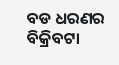ବଡ ଧରଣର ବିକ୍ରିବଟା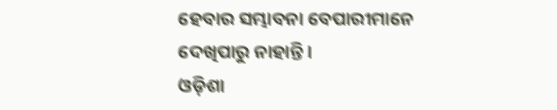ହେବାର ସମ୍ଭାବନା ବେପାରୀମାନେ ଦେଖିପାରୁ ନାହାନ୍ତି ।
ଓଡ଼ିଶା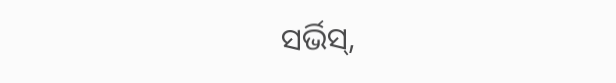ସର୍ଭିସ୍,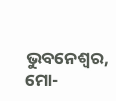ଭୁବନେଶ୍ୱର, ମୋ-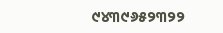୯୪୩୯୬୫୨୩୨୨